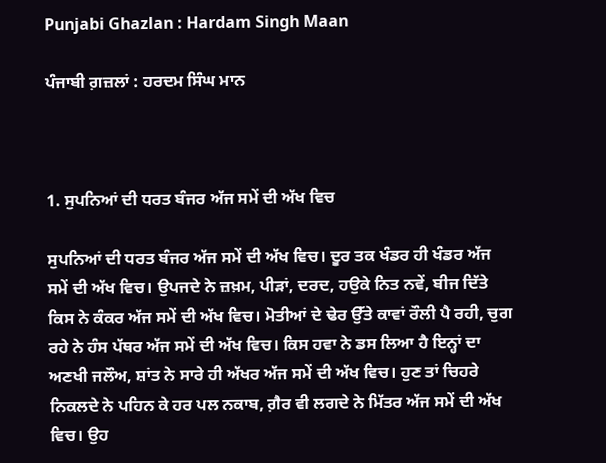Punjabi Ghazlan : Hardam Singh Maan

ਪੰਜਾਬੀ ਗ਼ਜ਼ਲਾਂ : ਹਰਦਮ ਸਿੰਘ ਮਾਨ



1. ਸੁਪਨਿਆਂ ਦੀ ਧਰਤ ਬੰਜਰ ਅੱਜ ਸਮੇਂ ਦੀ ਅੱਖ ਵਿਚ

ਸੁਪਨਿਆਂ ਦੀ ਧਰਤ ਬੰਜਰ ਅੱਜ ਸਮੇਂ ਦੀ ਅੱਖ ਵਿਚ। ਦੂਰ ਤਕ ਖੰਡਰ ਹੀ ਖੰਡਰ ਅੱਜ ਸਮੇਂ ਦੀ ਅੱਖ ਵਿਚ। ਉਪਜਦੇ ਨੇ ਜ਼ਖ਼ਮ, ਪੀੜਾਂ, ਦਰਦ, ਹਉਕੇ ਨਿਤ ਨਵੇਂ, ਬੀਜ ਦਿੱਤੇ ਕਿਸ ਨੇ ਕੰਕਰ ਅੱਜ ਸਮੇਂ ਦੀ ਅੱਖ ਵਿਚ। ਮੋਤੀਆਂ ਦੇ ਢੇਰ ਉੱਤੇ ਕਾਵਾਂ ਰੌਲੀ ਪੈ ਰਹੀ, ਚੁਗ ਰਹੇ ਨੇ ਹੰਸ ਪੱਥਰ ਅੱਜ ਸਮੇਂ ਦੀ ਅੱਖ ਵਿਚ। ਕਿਸ ਹਵਾ ਨੇ ਡਸ ਲਿਆ ਹੈ ਇਨ੍ਹਾਂ ਦਾ ਅਣਖੀ ਜਲੌਅ, ਸ਼ਾਂਤ ਨੇ ਸਾਰੇ ਹੀ ਅੱਖਰ ਅੱਜ ਸਮੇਂ ਦੀ ਅੱਖ ਵਿਚ। ਹੁਣ ਤਾਂ ਚਿਹਰੇ ਨਿਕਲਦੇ ਨੇ ਪਹਿਨ ਕੇ ਹਰ ਪਲ ਨਕਾਬ, ਗ਼ੈਰ ਵੀ ਲਗਦੇ ਨੇ ਮਿੱਤਰ ਅੱਜ ਸਮੇਂ ਦੀ ਅੱਖ ਵਿਚ। ਉਹ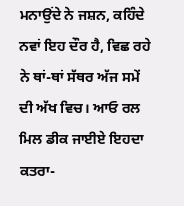ਮਨਾਉਂਦੇ ਨੇ ਜਸ਼ਨ, ਕਹਿੰਦੇ ਨਵਾਂ ਇਹ ਦੌਰ ਹੈ, ਵਿਛ ਰਹੇ ਨੇ ਥਾਂ-ਥਾਂ ਸੱਥਰ ਅੱਜ ਸਮੇਂ ਦੀ ਅੱਖ ਵਿਚ। ਆਓ ਰਲ ਮਿਲ ਡੀਕ ਜਾਈਏ ਇਹਦਾ ਕਤਰਾ-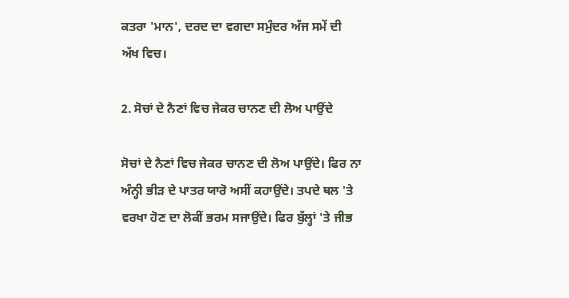ਕਤਰਾ 'ਮਾਨ', ਦਰਦ ਦਾ ਵਗਦਾ ਸਮੁੰਦਰ ਅੱਜ ਸਮੇਂ ਦੀ ਅੱਖ ਵਿਚ।

2. ਸੋਚਾਂ ਦੇ ਨੈਣਾਂ ਵਿਚ ਜੇਕਰ ਚਾਨਣ ਦੀ ਲੋਅ ਪਾਉਂਦੇ

ਸੋਚਾਂ ਦੇ ਨੈਣਾਂ ਵਿਚ ਜੇਕਰ ਚਾਨਣ ਦੀ ਲੋਅ ਪਾਉਂਦੇ। ਫਿਰ ਨਾ ਅੰਨ੍ਹੀ ਭੀੜ ਦੇ ਪਾਤਰ ਯਾਰੋ ਅਸੀਂ ਕਹਾਉਂਦੇ। ਤਪਦੇ ਥਲ 'ਤੇ ਵਰਖਾ ਹੋਣ ਦਾ ਲੋਕੀਂ ਭਰਮ ਸਜਾਉਂਦੇ। ਫਿਰ ਬੁੱਲ੍ਹਾਂ 'ਤੇ ਜੀਭ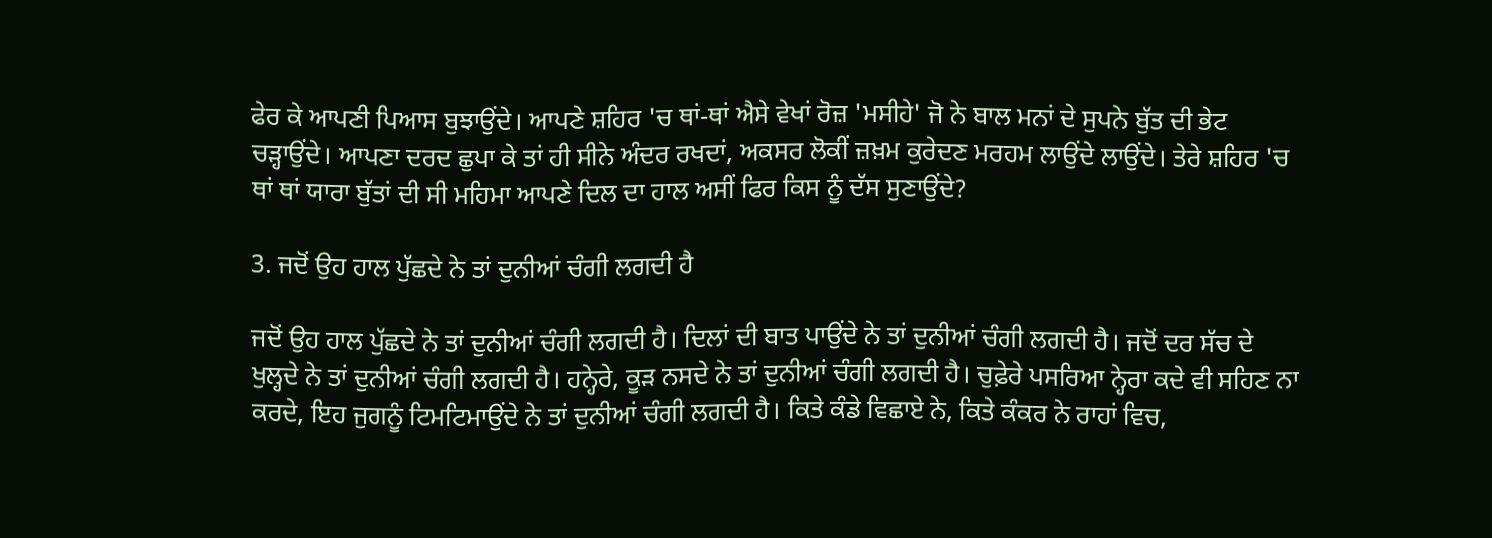ਫੇਰ ਕੇ ਆਪਣੀ ਪਿਆਸ ਬੁਝਾਉਂਦੇ। ਆਪਣੇ ਸ਼ਹਿਰ 'ਚ ਥਾਂ-ਥਾਂ ਐਸੇ ਵੇਖਾਂ ਰੋਜ਼ 'ਮਸੀਹੇ' ਜੋ ਨੇ ਬਾਲ ਮਨਾਂ ਦੇ ਸੁਪਨੇ ਬੁੱਤ ਦੀ ਭੇਟ ਚੜ੍ਹਾਉਂਦੇ। ਆਪਣਾ ਦਰਦ ਛੁਪਾ ਕੇ ਤਾਂ ਹੀ ਸੀਨੇ ਅੰਦਰ ਰਖਦਾਂ, ਅਕਸਰ ਲੋਕੀਂ ਜ਼ਖ਼ਮ ਕੁਰੇਦਣ ਮਰਹਮ ਲਾਉਂਦੇ ਲਾਉਂਦੇ। ਤੇਰੇ ਸ਼ਹਿਰ 'ਚ ਥਾਂ ਥਾਂ ਯਾਰਾ ਬੁੱਤਾਂ ਦੀ ਸੀ ਮਹਿਮਾ ਆਪਣੇ ਦਿਲ ਦਾ ਹਾਲ ਅਸੀਂ ਫਿਰ ਕਿਸ ਨੂੰ ਦੱਸ ਸੁਣਾਉਂਦੇ?

3. ਜਦੋਂ ਉਹ ਹਾਲ ਪੁੱਛਦੇ ਨੇ ਤਾਂ ਦੁਨੀਆਂ ਚੰਗੀ ਲਗਦੀ ਹੈ

ਜਦੋਂ ਉਹ ਹਾਲ ਪੁੱਛਦੇ ਨੇ ਤਾਂ ਦੁਨੀਆਂ ਚੰਗੀ ਲਗਦੀ ਹੈ। ਦਿਲਾਂ ਦੀ ਬਾਤ ਪਾਉਂਦੇ ਨੇ ਤਾਂ ਦੁਨੀਆਂ ਚੰਗੀ ਲਗਦੀ ਹੈ। ਜਦੋਂ ਦਰ ਸੱਚ ਦੇ ਖੁਲ੍ਹਦੇ ਨੇ ਤਾਂ ਦੁਨੀਆਂ ਚੰਗੀ ਲਗਦੀ ਹੈ। ਹਨ੍ਹੇਰੇ, ਕੂੜ ਨਸਦੇ ਨੇ ਤਾਂ ਦੁਨੀਆਂ ਚੰਗੀ ਲਗਦੀ ਹੈ। ਚੁਫ਼ੇਰੇ ਪਸਰਿਆ ਨ੍ਹੇਰਾ ਕਦੇ ਵੀ ਸਹਿਣ ਨਾ ਕਰਦੇ, ਇਹ ਜੁਗਨੂੰ ਟਿਮਟਿਮਾਉਂਦੇ ਨੇ ਤਾਂ ਦੁਨੀਆਂ ਚੰਗੀ ਲਗਦੀ ਹੈ। ਕਿਤੇ ਕੰਡੇ ਵਿਛਾਏ ਨੇ, ਕਿਤੇ ਕੰਕਰ ਨੇ ਰਾਹਾਂ ਵਿਚ,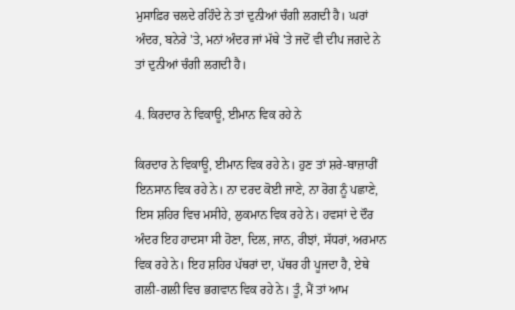ਮੁਸਾਫ਼ਿਰ ਚਲਦੇ ਰਹਿੰਦੇ ਨੇ ਤਾਂ ਦੁਨੀਆਂ ਚੰਗੀ ਲਗਦੀ ਹੈ। ਘਰਾਂ ਅੰਦਰ, ਬਨੇਰੇ 'ਤੇ, ਮਨਾਂ ਅੰਦਰ ਜਾਂ ਮੱਥੇ 'ਤੇ ਜਦੋਂ ਵੀ ਦੀਪ ਜਗਦੇ ਨੇ ਤਾਂ ਦੁਨੀਆਂ ਚੰਗੀ ਲਗਦੀ ਹੈ।

4. ਕਿਰਦਾਰ ਨੇ ਵਿਕਾਊ, ਈਮਾਨ ਵਿਕ ਰਹੇ ਨੇ

ਕਿਰਦਾਰ ਨੇ ਵਿਕਾਊ, ਈਮਾਨ ਵਿਕ ਰਹੇ ਨੇ। ਹੁਣ ਤਾਂ ਸ਼ਰੇ-ਬਾਜ਼ਾਰੀਂ ਇਨਸਾਨ ਵਿਕ ਰਹੇ ਨੇ। ਨਾ ਦਰਦ ਕੋਈ ਜਾਣੇ, ਨਾ ਰੋਗ ਨੂੰ ਪਛਾਣੇ, ਇਸ ਸ਼ਹਿਰ ਵਿਚ ਮਸੀਹੇ, ਲੁਕਮਾਨ ਵਿਕ ਰਹੇ ਨੇ। ਹਵਸਾਂ ਦੇ ਦੌਰ ਅੰਦਰ ਇਹ ਹਾਦਸਾ ਸੀ ਹੋਣਾ, ਦਿਲ, ਜਾਨ, ਰੀਝਾਂ, ਸੱਧਰਾਂ, ਅਰਮਾਨ ਵਿਕ ਰਹੇ ਨੇ। ਇਹ ਸ਼ਹਿਰ ਪੱਥਰਾਂ ਦਾ, ਪੱਥਰ ਹੀ ਪੂਜਦਾ ਹੈ, ਏਥੇ ਗਲੀ-ਗਲੀ ਵਿਚ ਭਗਵਾਨ ਵਿਕ ਰਹੇ ਨੇ। ਤੂੰ, ਮੈਂ ਤਾਂ ਆਮ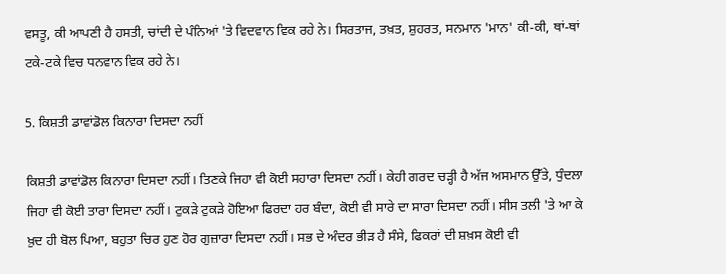ਵਸਤੂ, ਕੀ ਆਪਣੀ ਹੈ ਹਸਤੀ, ਚਾਂਦੀ ਦੇ ਪੰਨਿਆਂ 'ਤੇ ਵਿਦਵਾਨ ਵਿਕ ਰਹੇ ਨੇ। ਸਿਰਤਾਜ, ਤਖ਼ਤ, ਸ਼ੁਹਰਤ, ਸਨਮਾਨ 'ਮਾਨ' ਕੀ-ਕੀ, ਥਾਂ-ਥਾਂ ਟਕੇ-ਟਕੇ ਵਿਚ ਧਨਵਾਨ ਵਿਕ ਰਹੇ ਨੇ।

5. ਕਿਸ਼ਤੀ ਡਾਵਾਂਡੋਲ ਕਿਨਾਰਾ ਦਿਸਦਾ ਨਹੀਂ

ਕਿਸ਼ਤੀ ਡਾਵਾਂਡੋਲ ਕਿਨਾਰਾ ਦਿਸਦਾ ਨਹੀਂ। ਤਿਣਕੇ ਜਿਹਾ ਵੀ ਕੋਈ ਸਹਾਰਾ ਦਿਸਦਾ ਨਹੀਂ। ਕੇਹੀ ਗਰਦ ਚੜ੍ਹੀ ਹੈ ਅੱਜ ਅਸਮਾਨ ਉੱਤੇ, ਧੁੰਦਲਾ ਜਿਹਾ ਵੀ ਕੋਈ ਤਾਰਾ ਦਿਸਦਾ ਨਹੀਂ। ਟੁਕੜੇ ਟੁਕੜੇ ਹੋਇਆ ਫਿਰਦਾ ਹਰ ਬੰਦਾ, ਕੋਈ ਵੀ ਸਾਰੇ ਦਾ ਸਾਰਾ ਦਿਸਦਾ ਨਹੀਂ। ਸੀਸ ਤਲੀ 'ਤੇ ਆ ਕੇ ਖ਼ੁਦ ਹੀ ਬੋਲ ਪਿਆ, ਬਹੁਤਾ ਚਿਰ ਹੁਣ ਹੋਰ ਗੁਜ਼ਾਰਾ ਦਿਸਦਾ ਨਹੀਂ। ਸਭ ਦੇ ਅੰਦਰ ਭੀੜ ਹੈ ਸੰਸੇ, ਫਿਕਰਾਂ ਦੀ ਸ਼ਖ਼ਸ ਕੋਈ ਵੀ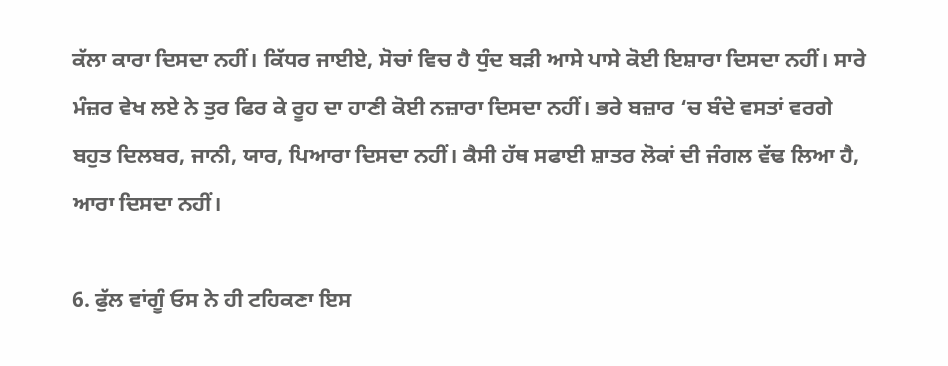ਕੱਲਾ ਕਾਰਾ ਦਿਸਦਾ ਨਹੀਂ। ਕਿੱਧਰ ਜਾਈਏ, ਸੋਚਾਂ ਵਿਚ ਹੈ ਧੁੰਦ ਬੜੀ ਆਸੇ ਪਾਸੇ ਕੋਈ ਇਸ਼ਾਰਾ ਦਿਸਦਾ ਨਹੀਂ। ਸਾਰੇ ਮੰਜ਼ਰ ਵੇਖ ਲਏ ਨੇ ਤੁਰ ਫਿਰ ਕੇ ਰੂਹ ਦਾ ਹਾਣੀ ਕੋਈ ਨਜ਼ਾਰਾ ਦਿਸਦਾ ਨਹੀਂ। ਭਰੇ ਬਜ਼ਾਰ ‘ਚ ਬੰਦੇ ਵਸਤਾਂ ਵਰਗੇ ਬਹੁਤ ਦਿਲਬਰ, ਜਾਨੀ, ਯਾਰ, ਪਿਆਰਾ ਦਿਸਦਾ ਨਹੀਂ। ਕੈਸੀ ਹੱਥ ਸਫਾਈ ਸ਼ਾਤਰ ਲੋਕਾਂ ਦੀ ਜੰਗਲ ਵੱਢ ਲਿਆ ਹੈ, ਆਰਾ ਦਿਸਦਾ ਨਹੀਂ।

6. ਫੁੱਲ ਵਾਂਗੂੰ ਓਸ ਨੇ ਹੀ ਟਹਿਕਣਾ ਇਸ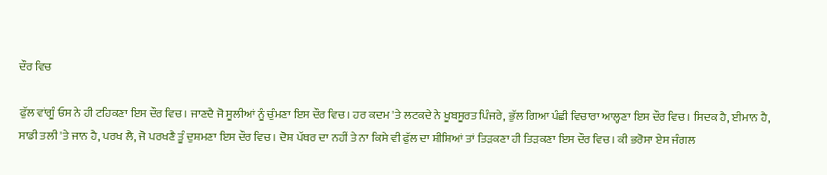ਦੌਰ ਵਿਚ

ਫੁੱਲ ਵਾਂਗੂੰ ਓਸ ਨੇ ਹੀ ਟਹਿਕਣਾ ਇਸ ਦੌਰ ਵਿਚ। ਜਾਣਦੈ ਜੋ ਸੂਲੀਆਂ ਨੂੰ ਚੁੰਮਣਾ ਇਸ ਦੌਰ ਵਿਚ। ਹਰ ਕਦਮ 'ਤੇ ਲਟਕਦੇ ਨੇ ਖੂਬਸੂਰਤ ਪਿੰਜਰੇ, ਭੁੱਲ ਗਿਆ ਪੰਛੀ ਵਿਚਾਰਾ ਆਲ੍ਹਣਾ ਇਸ ਦੌਰ ਵਿਚ। ਸਿਦਕ ਹੈ, ਈਮਾਨ ਹੈ, ਸਾਡੀ ਤਲੀ 'ਤੇ ਜਾਨ ਹੈ, ਪਰਖ ਲੈ, ਜੋ ਪਰਖਣੈ ਤੂੰ ਦੁਸ਼ਮਣਾ ਇਸ ਦੌਰ ਵਿਚ। ਦੋਸ਼ ਪੱਥਰ ਦਾ ਨਹੀਂ ਤੇ ਨਾ ਕਿਸੇ ਵੀ ਫੁੱਲ ਦਾ ਸ਼ੀਸ਼ਿਆਂ ਤਾਂ ਤਿੜਕਣਾ ਹੀ ਤਿੜਕਣਾ ਇਸ ਦੌਰ ਵਿਚ। ਕੀ ਭਰੋਸਾ ਏਸ ਜੰਗਲ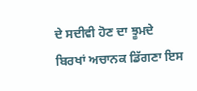ਦੇ ਸਦੀਵੀ ਹੋਣ ਦਾ ਝੂਮਦੇ ਬਿਰਖਾਂ ਅਚਾਨਕ ਡਿੱਗਣਾ ਇਸ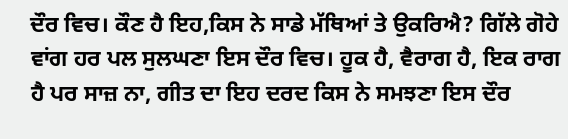ਦੌਰ ਵਿਚ। ਕੌਣ ਹੈ ਇਹ,ਕਿਸ ਨੇ ਸਾਡੇ ਮੱਥਿਆਂ ਤੇ ਉਕਰਿਐ? ਗਿੱਲੇ ਗੋਹੇ ਵਾਂਗ ਹਰ ਪਲ ਸੁਲਘਣਾ ਇਸ ਦੌਰ ਵਿਚ। ਹੂਕ ਹੈ, ਵੈਰਾਗ ਹੈ, ਇਕ ਰਾਗ ਹੈ ਪਰ ਸਾਜ਼ ਨਾ, ਗੀਤ ਦਾ ਇਹ ਦਰਦ ਕਿਸ ਨੇ ਸਮਝਣਾ ਇਸ ਦੌਰ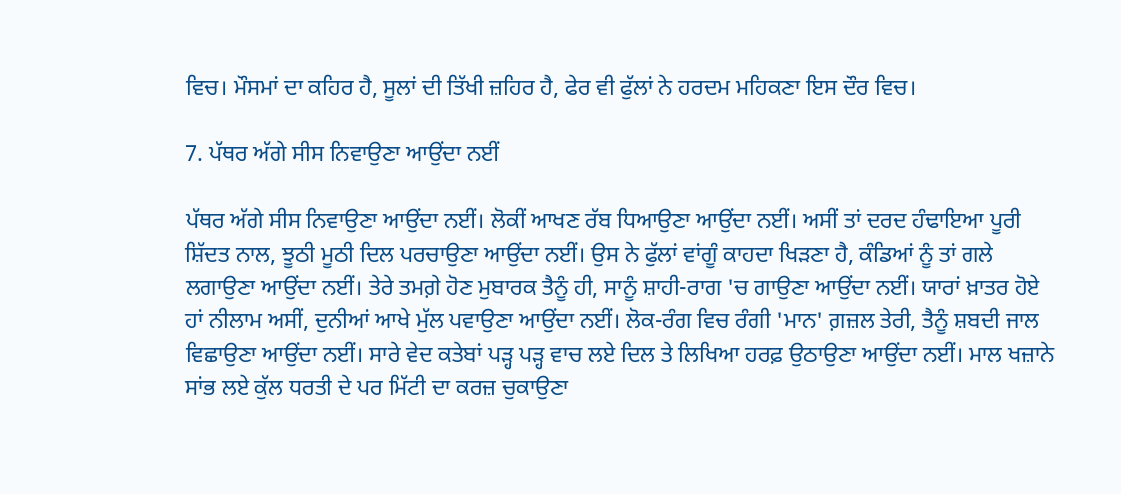ਵਿਚ। ਮੌਸਮਾਂ ਦਾ ਕਹਿਰ ਹੈ, ਸੂਲਾਂ ਦੀ ਤਿੱਖੀ ਜ਼ਹਿਰ ਹੈ, ਫੇਰ ਵੀ ਫੁੱਲਾਂ ਨੇ ਹਰਦਮ ਮਹਿਕਣਾ ਇਸ ਦੌਰ ਵਿਚ।

7. ਪੱਥਰ ਅੱਗੇ ਸੀਸ ਨਿਵਾਉਣਾ ਆਉਂਦਾ ਨਈਂ

ਪੱਥਰ ਅੱਗੇ ਸੀਸ ਨਿਵਾਉਣਾ ਆਉਂਦਾ ਨਈਂ। ਲੋਕੀਂ ਆਖਣ ਰੱਬ ਧਿਆਉਣਾ ਆਉਂਦਾ ਨਈਂ। ਅਸੀਂ ਤਾਂ ਦਰਦ ਹੰਢਾਇਆ ਪੂਰੀ ਸ਼ਿੱਦਤ ਨਾਲ, ਝੂਠੀ ਮੂਠੀ ਦਿਲ ਪਰਚਾਉਣਾ ਆਉਂਦਾ ਨਈਂ। ਉਸ ਨੇ ਫੁੱਲਾਂ ਵਾਂਗੂੰ ਕਾਹਦਾ ਖਿੜਣਾ ਹੈ, ਕੰਡਿਆਂ ਨੂੰ ਤਾਂ ਗਲੇ ਲਗਾਉਣਾ ਆਉਂਦਾ ਨਈਂ। ਤੇਰੇ ਤਮਗ਼ੇ ਹੋਣ ਮੁਬਾਰਕ ਤੈਨੂੰ ਹੀ, ਸਾਨੂੰ ਸ਼ਾਹੀ-ਰਾਗ 'ਚ ਗਾਉਣਾ ਆਉਂਦਾ ਨਈਂ। ਯਾਰਾਂ ਖ਼ਾਤਰ ਹੋਏ ਹਾਂ ਨੀਲਾਮ ਅਸੀਂ, ਦੁਨੀਆਂ ਆਖੇ ਮੁੱਲ ਪਵਾਉਣਾ ਆਉਂਦਾ ਨਈਂ। ਲੋਕ-ਰੰਗ ਵਿਚ ਰੰਗੀ 'ਮਾਨ' ਗ਼ਜ਼ਲ ਤੇਰੀ, ਤੈਨੂੰ ਸ਼ਬਦੀ ਜਾਲ ਵਿਛਾਉਣਾ ਆਉਂਦਾ ਨਈਂ। ਸਾਰੇ ਵੇਦ ਕਤੇਬਾਂ ਪੜ੍ਹ ਪੜ੍ਹ ਵਾਚ ਲਏ ਦਿਲ ਤੇ ਲਿਖਿਆ ਹਰਫ਼ ਉਠਾਉਣਾ ਆਉਂਦਾ ਨਈਂ। ਮਾਲ ਖਜ਼ਾਨੇ ਸਾਂਭ ਲਏ ਕੁੱਲ ਧਰਤੀ ਦੇ ਪਰ ਮਿੱਟੀ ਦਾ ਕਰਜ਼ ਚੁਕਾਉਣਾ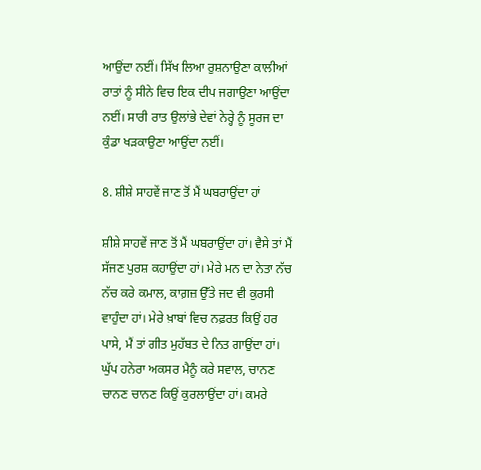ਆਉਂਦਾ ਨਈਂ। ਸਿੱਖ ਲਿਆ ਰੁਸ਼ਨਾਉਣਾ ਕਾਲੀਆਂ ਰਾਤਾਂ ਨੂੰ ਸੀਨੇ ਵਿਚ ਇਕ ਦੀਪ ਜਗਾਉਣਾ ਆਉਂਦਾ ਨਈਂ। ਸਾਰੀ ਰਾਤ ਉਲਾਂਭੇ ਦੇਵਾਂ ਨੇਰ੍ਹੇ ਨੂੰ ਸੂਰਜ ਦਾ ਕੁੰਡਾ ਖੜਕਾਉਣਾ ਆਉਂਦਾ ਨਈਂ।

8. ਸ਼ੀਸ਼ੇ ਸਾਹਵੇਂ ਜਾਣ ਤੋਂ ਮੈਂ ਘਬਰਾਉਂਦਾ ਹਾਂ

ਸ਼ੀਸ਼ੇ ਸਾਹਵੇਂ ਜਾਣ ਤੋਂ ਮੈਂ ਘਬਰਾਉਂਦਾ ਹਾਂ। ਵੈਸੇ ਤਾਂ ਮੈਂ ਸੱਜਣ ਪੁਰਸ਼ ਕਹਾਉਂਦਾ ਹਾਂ। ਮੇਰੇ ਮਨ ਦਾ ਨੇਤਾ ਨੱਚ ਨੱਚ ਕਰੇ ਕਮਾਲ, ਕਾਗ਼ਜ਼ ਉੱਤੇ ਜਦ ਵੀ ਕੁਰਸੀ ਵਾਹੁੰਦਾ ਹਾਂ। ਮੇਰੇ ਖ਼ਾਬਾਂ ਵਿਚ ਨਫ਼ਰਤ ਕਿਉਂ ਹਰ ਪਾਸੇ, ਮੈਂ ਤਾਂ ਗੀਤ ਮੁਹੱਬਤ ਦੇ ਨਿਤ ਗਾਉਂਦਾ ਹਾਂ। ਘੁੱਪ ਹਨੇਰਾ ਅਕਸਰ ਮੈਨੂੰ ਕਰੇ ਸਵਾਲ, ਚਾਨਣ ਚਾਨਣ ਚਾਨਣ ਕਿਉਂ ਕੁਰਲਾਉਂਦਾ ਹਾਂ। ਕਮਰੇ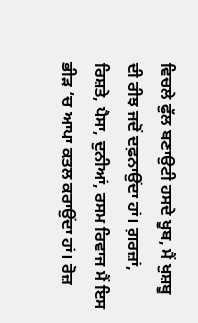ਵਿਚਲੇ ਫੁੱਲ ਬਣਾਉਟੀ ਹਸਦੇ ਖੂਬ, ਮੈਂ ਖੁਸ਼ਬੂ ਦੀ ਰੀਝ ਜਦੋਂ ਦਫ਼ਨਾਉਂਦਾ ਹਾਂ। ਗ਼ਰਜ਼ਾਂ, ਰਿਸ਼ਤੇ, ਪੈਸਾ, ਦੁਨੀਆਂ, ਰਸਮ ਰਿਵਾਜ ਮੈਂ ਇਸ ਭੀੜ ‘ਚ ਆਪਾ ਕਤਲ ਕਰਾਉਂਦਾ ਹਾਂ। ਰੋਜ਼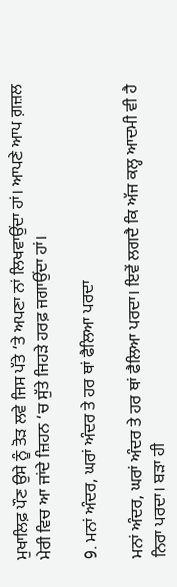ਮੁਖਾਲਿਫ਼ ਪੌਣ ਉਸੇ ਨੂੰ ਤੋੜ ਲਵੇ ਜਿਸ ਪੱਤੇ ‘ਤੇ ਅਪਣਾ ਨਾਂ ਲਿਖਵਾਉਂਦਾ ਹਾਂ। ਆਪਣੇ ਆਪ ਗ਼ਜ਼ਲ ਮੇਰੀ ਵਿਚ ਆ ਜਾਂਦੇ ਜ਼ਿਹਨ ‘ਚ ਸੁੱਤੇ ਜਿਹੜੇ ਹਰਫ਼ ਜਗਾਉਂਦਾ ਹਾਂ।

9. ਮਨਾਂ ਅੰਦਰ, ਘਰਾਂ ਅੰਦਰ ਤੇ ਹਰ ਥਾਂ ਫੈਲਿਆ ਪਰਦਾ

ਮਨਾਂ ਅੰਦਰ, ਘਰਾਂ ਅੰਦਰ ਤੇ ਹਰ ਥਾਂ ਫੈਲਿਆ ਪਰਦਾ। ਇਵੇਂ ਲਗਦੈ ਕਿ ਅੱਜ ਕਲ੍ਹ ਆਦਮੀ ਵੀ ਹੈ ਨਿਰਾ ਪਰਦਾ। ਬੜਾ ਹੀ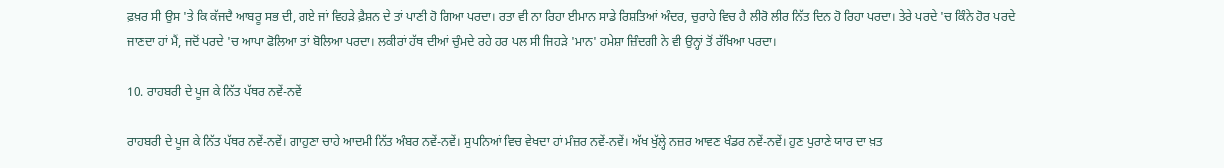ਫ਼ਖ਼ਰ ਸੀ ਉਸ 'ਤੇ ਕਿ ਕੱਜਦੈ ਆਬਰੂ ਸਭ ਦੀ, ਗਏ ਜਾਂ ਵਿਹੜੇ ਫ਼ੈਸ਼ਨ ਦੇ ਤਾਂ ਪਾਣੀ ਹੋ ਗਿਆ ਪਰਦਾ। ਰਤਾ ਵੀ ਨਾ ਰਿਹਾ ਈਮਾਨ ਸਾਡੇ ਰਿਸ਼ਤਿਆਂ ਅੰਦਰ, ਚੁਰਾਹੇ ਵਿਚ ਹੈ ਲੀਰੋ ਲੀਰ ਨਿੱਤ ਦਿਨ ਹੋ ਰਿਹਾ ਪਰਦਾ। ਤੇਰੇ ਪਰਦੇ 'ਚ ਕਿੰਨੇ ਹੋਰ ਪਰਦੇ ਜਾਣਦਾ ਹਾਂ ਮੈਂ, ਜਦੋਂ ਪਰਦੇ 'ਚ ਆਪਾ ਫੋਲਿਆ ਤਾਂ ਬੋਲਿਆ ਪਰਦਾ। ਲਕੀਰਾਂ ਹੱਥ ਦੀਆਂ ਚੁੰਮਦੇ ਰਹੇ ਹਰ ਪਲ ਸੀ ਜਿਹੜੇ 'ਮਾਨ' ਹਮੇਸ਼ਾ ਜ਼ਿੰਦਗੀ ਨੇ ਵੀ ਉਨ੍ਹਾਂ ਤੋਂ ਰੱਖਿਆ ਪਰਦਾ।

10. ਰਾਹਬਰੀ ਦੇ ਪੂਜ ਕੇ ਨਿੱਤ ਪੱਥਰ ਨਵੇਂ-ਨਵੇਂ

ਰਾਹਬਰੀ ਦੇ ਪੂਜ ਕੇ ਨਿੱਤ ਪੱਥਰ ਨਵੇਂ-ਨਵੇਂ। ਗਾਹੁਣਾ ਚਾਹੇ ਆਦਮੀ ਨਿੱਤ ਅੰਬਰ ਨਵੇਂ-ਨਵੇਂ। ਸੁਪਨਿਆਂ ਵਿਚ ਵੇਖਦਾ ਹਾਂ ਮੰਜ਼ਰ ਨਵੇਂ-ਨਵੇਂ। ਅੱਖ ਖੁੱਲ੍ਹੇ ਨਜ਼ਰ ਆਵਣ ਖੰਡਰ ਨਵੇਂ-ਨਵੇਂ। ਹੁਣ ਪੁਰਾਣੇ ਯਾਰ ਦਾ ਖ਼ਤ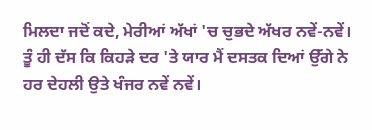ਮਿਲਦਾ ਜਦੋਂ ਕਦੇ, ਮੇਰੀਆਂ ਅੱਖਾਂ 'ਚ ਚੁਭਦੇ ਅੱਖਰ ਨਵੇਂ-ਨਵੇਂ। ਤੂੰ ਹੀ ਦੱਸ ਕਿ ਕਿਹੜੇ ਦਰ 'ਤੇ ਯਾਰ ਮੈਂ ਦਸਤਕ ਦਿਆਂ ਉੱਗੇ ਨੇ ਹਰ ਦੇਹਲੀ ਉਤੇ ਖੰਜਰ ਨਵੇਂ ਨਵੇਂ।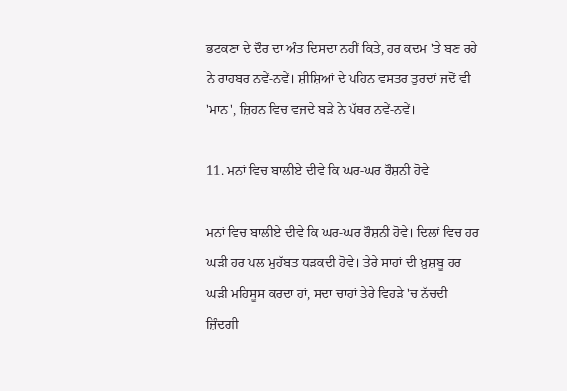ਭਟਕਣਾ ਦੇ ਦੌਰ ਦਾ ਅੰਤ ਦਿਸਦਾ ਨਹੀਂ ਕਿਤੇ, ਹਰ ਕਦਮ 'ਤੇ ਬਣ ਰਹੇ ਨੇ ਰਾਹਬਰ ਨਵੇਂ-ਨਵੇਂ। ਸ਼ੀਸ਼ਿਆਂ ਦੇ ਪਹਿਨ ਵਸਤਰ ਤੁਰਦਾਂ ਜਦੋਂ ਵੀ 'ਮਾਨ', ਜ਼ਿਹਨ ਵਿਚ ਵਜਦੇ ਬੜੇ ਨੇ ਪੱਥਰ ਨਵੇਂ-ਨਵੇਂ।

11. ਮਨਾਂ ਵਿਚ ਬਾਲੀਏ ਦੀਵੇ ਕਿ ਘਰ-ਘਰ ਰੌਸ਼ਨੀ ਹੋਵੇ

ਮਨਾਂ ਵਿਚ ਬਾਲੀਏ ਦੀਵੇ ਕਿ ਘਰ-ਘਰ ਰੌਸ਼ਨੀ ਹੋਵੇ। ਦਿਲਾਂ ਵਿਚ ਹਰ ਘੜੀ ਹਰ ਪਲ ਮੁਹੱਬਤ ਧੜਕਦੀ ਹੋਵੇ। ਤੇਰੇ ਸਾਹਾਂ ਦੀ ਖ਼ੁਸ਼ਬੂ ਹਰ ਘੜੀ ਮਹਿਸੂਸ ਕਰਦਾ ਹਾਂ, ਸਦਾ ਚਾਹਾਂ ਤੇਰੇ ਵਿਹੜੇ 'ਚ ਨੱਚਦੀ ਜ਼ਿੰਦਗੀ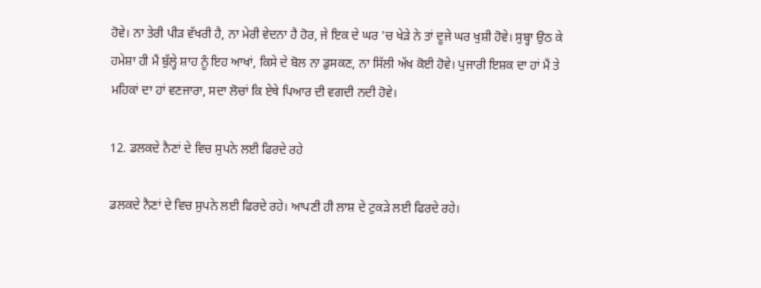ਹੋਵੇ। ਨਾ ਤੇਰੀ ਪੀੜ ਵੱਖਰੀ ਹੈ, ਨਾ ਮੇਰੀ ਵੇਦਨਾ ਹੈ ਹੋਰ, ਜੇ ਇਕ ਦੇ ਘਰ 'ਚ ਖੇੜੇ ਨੇ ਤਾਂ ਦੂਜੇ ਘਰ ਖੁਸ਼ੀ ਹੋਵੇ। ਸੁਬ੍ਹਾ ਉਠ ਕੇ ਹਮੇਸ਼ਾ ਹੀ ਮੈਂ ਬੁੱਲ੍ਹੇ ਸ਼ਾਹ ਨੂੰ ਇਹ ਆਖਾਂ, ਕਿਸੇ ਦੇ ਬੋਲ ਨਾ ਡੁਸਕਣ, ਨਾ ਸਿੱਲੀ ਅੱਖ ਕੋਈ ਹੋਵੇ। ਪੁਜਾਰੀ ਇਸ਼ਕ ਦਾ ਹਾਂ ਮੈਂ ਤੇ ਮਹਿਕਾਂ ਦਾ ਹਾਂ ਵਣਜਾਰਾ, ਸਦਾ ਲੋਚਾਂ ਕਿ ਏਥੇ ਪਿਆਰ ਦੀ ਵਗਦੀ ਨਦੀ ਹੋਵੇ।

12. ਡਲਕਦੇ ਨੈਣਾਂ ਦੇ ਵਿਚ ਸੁਪਨੇ ਲਈ ਫਿਰਦੇ ਰਹੇ

ਡਲਕਦੇ ਨੈਣਾਂ ਦੇ ਵਿਚ ਸੁਪਨੇ ਲਈ ਫਿਰਦੇ ਰਹੇ। ਆਪਣੀ ਹੀ ਲਾਸ਼ ਦੇ ਟੁਕੜੇ ਲਈ ਫਿਰਦੇ ਰਹੇ।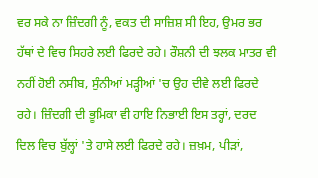ਵਰ ਸਕੇ ਨਾ ਜ਼ਿੰਦਗੀ ਨੂੰ, ਵਕਤ ਦੀ ਸਾਜ਼ਿਸ਼ ਸੀ ਇਹ, ਉਮਰ ਭਰ ਹੱਥਾਂ ਦੇ ਵਿਚ ਸਿਹਰੇ ਲਈ ਫਿਰਦੇ ਰਹੇ। ਰੌਸ਼ਨੀ ਦੀ ਝਲਕ ਮਾਤਰ ਵੀ ਨਹੀਂ ਹੋਈ ਨਸੀਬ, ਸੁੰਨੀਆਂ ਮੜ੍ਹੀਆਂ 'ਚ ਉਹ ਦੀਵੇ ਲਈ ਫਿਰਦੇ ਰਹੇ। ਜ਼ਿੰਦਗੀ ਦੀ ਭੂਮਿਕਾ ਵੀ ਹਾਇ ਨਿਭਾਈ ਇਸ ਤਰ੍ਹਾਂ, ਦਰਦ ਦਿਲ ਵਿਚ ਬੁੱਲ੍ਹਾਂ 'ਤੇ ਹਾਸੇ ਲਈ ਫਿਰਦੇ ਰਹੇ। ਜ਼ਖ਼ਮ, ਪੀੜਾਂ,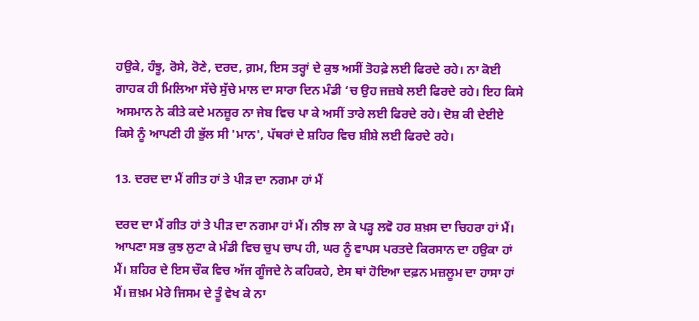ਹਉਕੇ, ਹੰਝੂ, ਰੋਸੇ, ਰੋਣੇ, ਦਰਦ, ਗ਼ਮ, ਇਸ ਤਰ੍ਹਾਂ ਦੇ ਕੁਝ ਅਸੀਂ ਤੋਹਫ਼ੇ ਲਈ ਫਿਰਦੇ ਰਹੇ। ਨਾ ਕੋਈ ਗਾਹਕ ਹੀ ਮਿਲਿਆ ਸੱਚੇ ਸੁੱਚੇ ਮਾਲ ਦਾ ਸਾਰਾ ਦਿਨ ਮੰਡੀ ‘ਚ ਉਹ ਜਜ਼ਬੇ ਲਈ ਫਿਰਦੇ ਰਹੇ। ਇਹ ਕਿਸੇ ਅਸਮਾਨ ਨੇ ਕੀਤੇ ਕਦੇ ਮਨਜ਼ੂਰ ਨਾ ਜੇਬ ਵਿਚ ਪਾ ਕੇ ਅਸੀਂ ਤਾਰੇ ਲਈ ਫਿਰਦੇ ਰਹੇ। ਦੋਸ਼ ਕੀ ਦੇਈਏ ਕਿਸੇ ਨੂੰ ਆਪਣੀ ਹੀ ਭੁੱਲ ਸੀ 'ਮਾਨ', ਪੱਥਰਾਂ ਦੇ ਸ਼ਹਿਰ ਵਿਚ ਸ਼ੀਸ਼ੇ ਲਈ ਫਿਰਦੇ ਰਹੇ।

13. ਦਰਦ ਦਾ ਮੈਂ ਗੀਤ ਹਾਂ ਤੇ ਪੀੜ ਦਾ ਨਗਮਾ ਹਾਂ ਮੈਂ

ਦਰਦ ਦਾ ਮੈਂ ਗੀਤ ਹਾਂ ਤੇ ਪੀੜ ਦਾ ਨਗਮਾ ਹਾਂ ਮੈਂ। ਨੀਝ ਲਾ ਕੇ ਪੜ੍ਹ ਲਵੋ ਹਰ ਸ਼ਖ਼ਸ ਦਾ ਚਿਹਰਾ ਹਾਂ ਮੈਂ। ਆਪਣਾ ਸਭ ਕੁਝ ਲੁਟਾ ਕੇ ਮੰਡੀ ਵਿਚ ਚੁਪ ਚਾਪ ਹੀ, ਘਰ ਨੂੰ ਵਾਪਸ ਪਰਤਦੇ ਕਿਰਸਾਨ ਦਾ ਹਉਕਾ ਹਾਂ ਮੈਂ। ਸ਼ਹਿਰ ਦੇ ਇਸ ਚੌਕ ਵਿਚ ਅੱਜ ਗੂੰਜਦੇ ਨੇ ਕਹਿਕਹੇ, ਏਸ ਥਾਂ ਹੋਇਆ ਦਫ਼ਨ ਮਜ਼ਲੂਮ ਦਾ ਹਾਸਾ ਹਾਂ ਮੈਂ। ਜ਼ਖ਼ਮ ਮੇਰੇ ਜਿਸਮ ਦੇ ਤੂੰ ਵੇਖ ਕੇ ਨਾ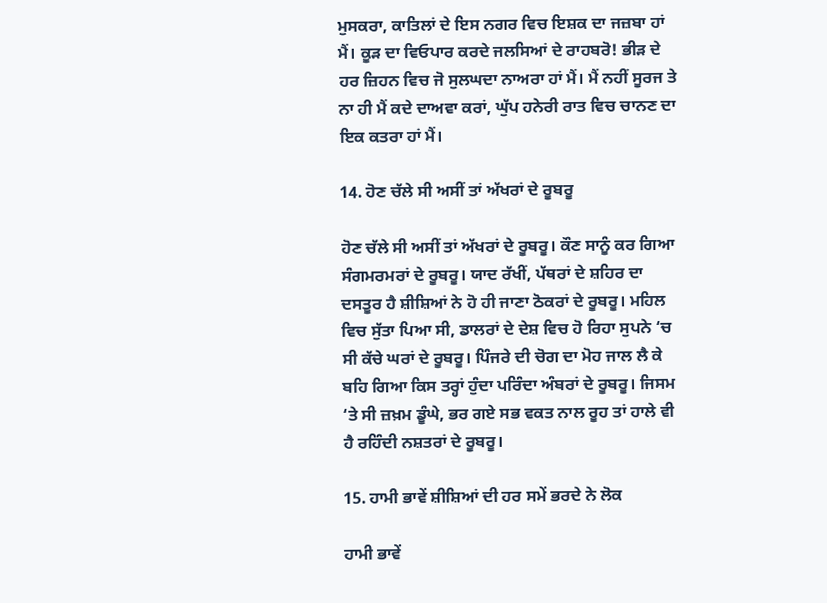ਮੁਸਕਰਾ, ਕਾਤਿਲਾਂ ਦੇ ਇਸ ਨਗਰ ਵਿਚ ਇਸ਼ਕ ਦਾ ਜਜ਼ਬਾ ਹਾਂ ਮੈਂ। ਕੂੜ ਦਾ ਵਿਓਪਾਰ ਕਰਦੇ ਜਲਸਿਆਂ ਦੇ ਰਾਹਬਰੋ! ਭੀੜ ਦੇ ਹਰ ਜ਼ਿਹਨ ਵਿਚ ਜੋ ਸੁਲਘਦਾ ਨਾਅਰਾ ਹਾਂ ਮੈਂ। ਮੈਂ ਨਹੀਂ ਸੂਰਜ ਤੇ ਨਾ ਹੀ ਮੈਂ ਕਦੇ ਦਾਅਵਾ ਕਰਾਂ, ਘੁੱਪ ਹਨੇਰੀ ਰਾਤ ਵਿਚ ਚਾਨਣ ਦਾ ਇਕ ਕਤਰਾ ਹਾਂ ਮੈਂ।

14. ਹੋਣ ਚੱਲੇ ਸੀ ਅਸੀਂ ਤਾਂ ਅੱਖਰਾਂ ਦੇ ਰੂਬਰੂ

ਹੋਣ ਚੱਲੇ ਸੀ ਅਸੀਂ ਤਾਂ ਅੱਖਰਾਂ ਦੇ ਰੂਬਰੂ। ਕੌਣ ਸਾਨੂੰ ਕਰ ਗਿਆ ਸੰਗਮਰਮਰਾਂ ਦੇ ਰੂਬਰੂ। ਯਾਦ ਰੱਖੀਂ, ਪੱਥਰਾਂ ਦੇ ਸ਼ਹਿਰ ਦਾ ਦਸਤੂਰ ਹੈ ਸ਼ੀਸ਼ਿਆਂ ਨੇ ਹੋ ਹੀ ਜਾਣਾ ਠੋਕਰਾਂ ਦੇ ਰੂਬਰੂ। ਮਹਿਲ ਵਿਚ ਸੁੱਤਾ ਪਿਆ ਸੀ, ਡਾਲਰਾਂ ਦੇ ਦੇਸ਼ ਵਿਚ ਹੋ ਰਿਹਾ ਸੁਪਨੇ ‘ਚ ਸੀ ਕੱਚੇ ਘਰਾਂ ਦੇ ਰੂਬਰੂ। ਪਿੰਜਰੇ ਦੀ ਚੋਗ ਦਾ ਮੋਹ ਜਾਲ ਲੈ ਕੇ ਬਹਿ ਗਿਆ ਕਿਸ ਤਰ੍ਹਾਂ ਹੁੰਦਾ ਪਰਿੰਦਾ ਅੰਬਰਾਂ ਦੇ ਰੂਬਰੂ। ਜਿਸਮ ‘ਤੇ ਸੀ ਜ਼ਖ਼ਮ ਡੂੰਘੇ, ਭਰ ਗਏ ਸਭ ਵਕਤ ਨਾਲ ਰੂਹ ਤਾਂ ਹਾਲੇ ਵੀ ਹੈ ਰਹਿੰਦੀ ਨਸ਼ਤਰਾਂ ਦੇ ਰੂਬਰੂ।

15. ਹਾਮੀ ਭਾਵੇਂ ਸ਼ੀਸ਼ਿਆਂ ਦੀ ਹਰ ਸਮੇਂ ਭਰਦੇ ਨੇ ਲੋਕ

ਹਾਮੀ ਭਾਵੇਂ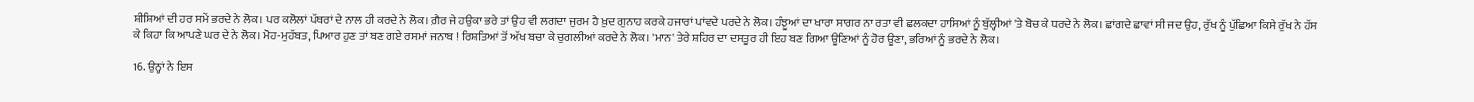ਸ਼ੀਸ਼ਿਆਂ ਦੀ ਹਰ ਸਮੇਂ ਭਰਦੇ ਨੇ ਲੋਕ। ਪਰ ਕਲੋਲਾਂ ਪੱਥਰਾਂ ਦੇ ਨਾਲ ਹੀ ਕਰਦੇ ਨੇ ਲੋਕ। ਗ਼ੈਰ ਜੇ ਹਉਕਾ ਭਰੇ ਤਾਂ ਉਹ ਵੀ ਲਗਦਾ ਜੁਰਮ ਹੈ ਖ਼ੁਦ ਗੁਨਾਹ ਕਰਕੇ ਹਜਾਰਾਂ ਪਾਂਵਦੇ ਪਰਦੇ ਨੇ ਲੋਕ। ਹੰਝੂਆਂ ਦਾ ਖਾਰਾ ਸਾਗਰ ਨਾ ਰਤਾ ਵੀ ਛਲਕਦਾ ਹਾਸਿਆਂ ਨੂੰ ਬੁੱਲ੍ਹੀਆਂ 'ਤੇ ਬੋਚ ਕੇ ਧਰਦੇ ਨੇ ਲੋਕ। ਛਾਂਗਦੇ ਛਾਵਾਂ ਸੀ ਜਦ ਉਹ, ਰੁੱਖ ਨੂੰ ਪੁੱਛਿਆ ਕਿਸੇ ਰੁੱਖ ਨੇ ਹੱਸ ਕੇ ਕਿਹਾ ਕਿ ਆਪਣੇ ਘਰ ਦੇ ਨੇ ਲੋਕ। ਮੋਹ-ਮੁਹੱਬਤ, ਪਿਆਰ ਹੁਣ ਤਾਂ ਬਣ ਗਏ ਰਸਮਾਂ ਜਨਾਬ ! ਰਿਸ਼ਤਿਆਂ ਤੋਂ ਅੱਖ ਬਚਾ ਕੇ ਚੁਗਲੀਆਂ ਕਰਦੇ ਨੇ ਲੋਕ। 'ਮਾਨ' ਤੇਰੇ ਸ਼ਹਿਰ ਦਾ ਦਸਤੂਰ ਹੀ ਇਹ ਬਣ ਗਿਆ ਊਣਿਆਂ ਨੂੰ ਹੋਰ ਊਣਾ, ਭਰਿਆਂ ਨੂੰ ਭਰਦੇ ਨੇ ਲੋਕ।

16. ਉਨ੍ਹਾਂ ਨੇ ਇਸ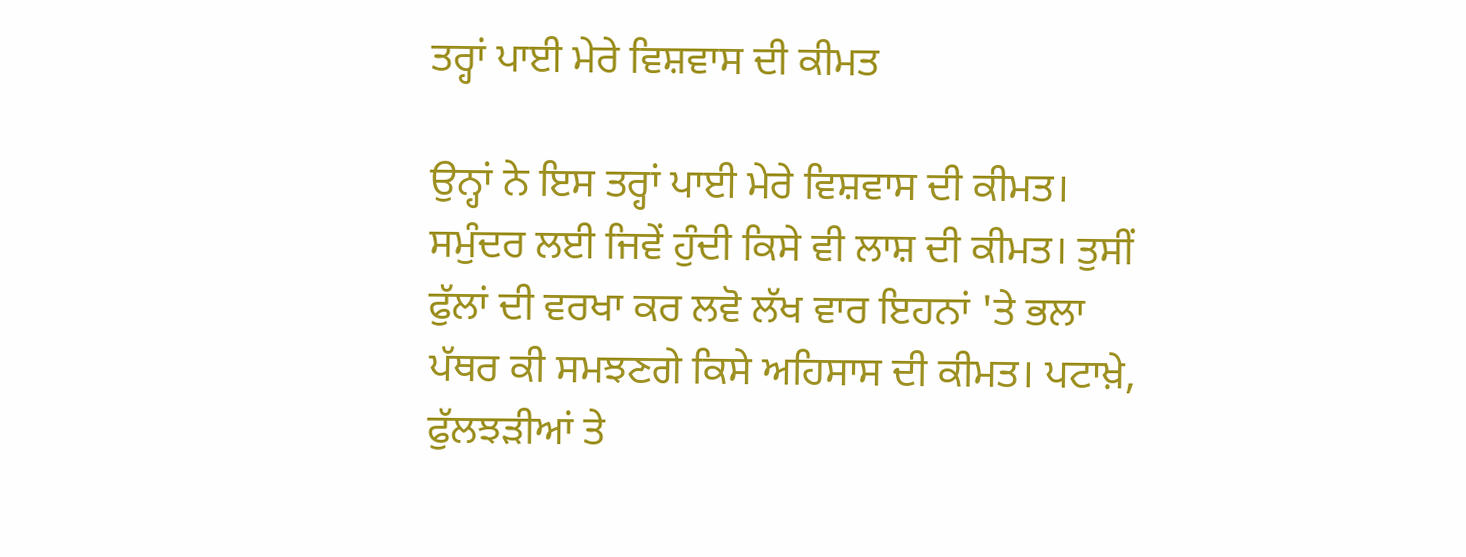ਤਰ੍ਹਾਂ ਪਾਈ ਮੇਰੇ ਵਿਸ਼ਵਾਸ ਦੀ ਕੀਮਤ

ਉਨ੍ਹਾਂ ਨੇ ਇਸ ਤਰ੍ਹਾਂ ਪਾਈ ਮੇਰੇ ਵਿਸ਼ਵਾਸ ਦੀ ਕੀਮਤ। ਸਮੁੰਦਰ ਲਈ ਜਿਵੇਂ ਹੁੰਦੀ ਕਿਸੇ ਵੀ ਲਾਸ਼ ਦੀ ਕੀਮਤ। ਤੁਸੀਂ ਫੁੱਲਾਂ ਦੀ ਵਰਖਾ ਕਰ ਲਵੋ ਲੱਖ ਵਾਰ ਇਹਨਾਂ 'ਤੇ ਭਲਾ ਪੱਥਰ ਕੀ ਸਮਝਣਗੇ ਕਿਸੇ ਅਹਿਸਾਸ ਦੀ ਕੀਮਤ। ਪਟਾਖ਼ੇ, ਫੁੱਲਝੜੀਆਂ ਤੇ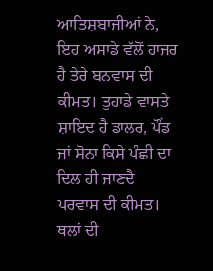ਆਤਿਸ਼ਬਾਜੀਆਂ ਨੇ, ਇਹ ਅਸਾਡੇ ਵੱਲੋਂ ਹਾਜਰ ਹੈ ਤੇਰੇ ਬਨਵਾਸ ਦੀ ਕੀਮਤ। ਤੁਹਾਡੇ ਵਾਸਤੇ ਸ਼ਾਇਦ ਹੈ ਡਾਲਰ, ਪੌਂਡ ਜਾਂ ਸੋਨਾ ਕਿਸੇ ਪੰਛੀ ਦਾ ਦਿਲ ਹੀ ਜਾਣਦੈ ਪਰਵਾਸ ਦੀ ਕੀਮਤ। ਥਲਾਂ ਦੀ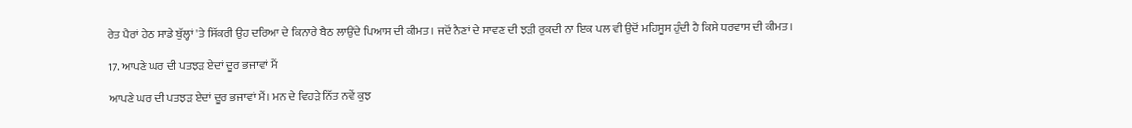ਰੇਤ ਪੈਰਾਂ ਹੇਠ ਸਾਡੇ ਬੁੱਲ੍ਹਾਂ 'ਤੇ ਸਿੱਕਰੀ ਉਹ ਦਰਿਆ ਦੇ ਕਿਨਾਰੇ ਬੈਠ ਲਾਉਂਦੇ ਪਿਆਸ ਦੀ ਕੀਮਤ। ਜਦੋਂ ਨੈਣਾਂ ਦੇ ਸਾਵਣ ਦੀ ਝੜੀ ਰੁਕਦੀ ਨਾ ਇਕ ਪਲ ਵੀ ਉਦੋਂ ਮਹਿਸੂਸ ਹੁੰਦੀ ਹੈ ਕਿਸੇ ਧਰਵਾਸ ਦੀ ਕੀਮਤ।

17. ਆਪਣੇ ਘਰ ਦੀ ਪਤਝੜ ਏਦਾਂ ਦੂਰ ਭਜਾਵਾਂ ਮੈਂ

ਆਪਣੇ ਘਰ ਦੀ ਪਤਝੜ ਏਦਾਂ ਦੂਰ ਭਜਾਵਾਂ ਮੈਂ। ਮਨ ਦੇ ਵਿਹੜੇ ਨਿੱਤ ਨਵੇਂ ਕੁਝ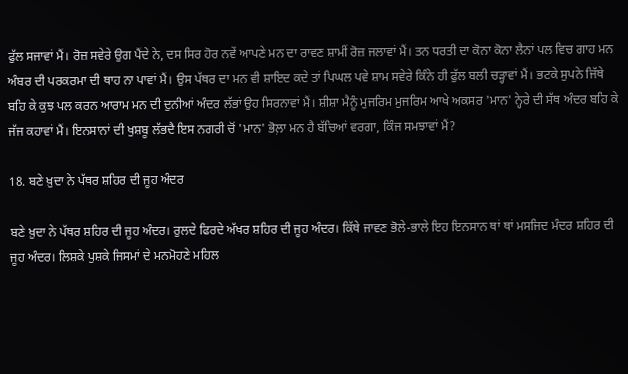ਫੁੱਲ ਸਜਾਵਾਂ ਮੈਂ। ਰੋਜ਼ ਸਵੇਰੇ ਉਗ ਪੈਂਦੇ ਨੇ, ਦਸ ਸਿਰ ਹੋਰ ਨਵੇਂ ਆਪਣੇ ਮਨ ਦਾ ਰਾਵਣ ਸ਼ਾਮੀਂ ਰੋਜ਼ ਜਲਾਵਾਂ ਮੈਂ। ਤਨ ਧਰਤੀ ਦਾ ਕੋਨਾ ਕੋਨਾ ਲੈਨਾਂ ਪਲ ਵਿਚ ਗਾਹ ਮਨ ਅੰਬਰ ਦੀ ਪਰਕਰਮਾ ਦੀ ਥਾਹ ਨਾ ਪਾਵਾਂ ਮੈਂ। ਉਸ ਪੱਥਰ ਦਾ ਮਨ ਵੀ ਸ਼ਾਇਦ ਕਦੇ ਤਾਂ ਪਿਘਲ ਪਵੇ ਸ਼ਾਮ ਸਵੇਰੇ ਕਿੰਨੇ ਹੀ ਫੁੱਲ ਬਲੀ ਚੜ੍ਹਾਵਾਂ ਮੈਂ। ਭਟਕੇ ਸੁਪਨੇ ਜਿੱਥੇ ਬਹਿ ਕੇ ਕੁਝ ਪਲ ਕਰਨ ਆਰਾਮ ਮਨ ਦੀ ਦੁਨੀਆਂ ਅੰਦਰ ਲੱਭਾਂ ਉਹ ਸਿਰਨਾਵਾਂ ਮੈਂ। ਸ਼ੀਸ਼ਾ ਮੈਨੂੰ ਮੁਜਰਿਮ ਮੁਜਰਿਮ ਆਖੇ ਅਕਸਰ 'ਮਾਨ' ਨ੍ਹੇਰੇ ਦੀ ਸੱਥ ਅੰਦਰ ਬਹਿ ਕੇ ਜੱਜ ਕਹਾਵਾਂ ਮੈਂ। ਇਨਸਾਨਾਂ ਦੀ ਖੁਸ਼ਬੂ ਲੱਭਦੈ ਇਸ ਨਗਰੀ ਚੋਂ 'ਮਾਨ' ਭੋਲ਼ਾ ਮਨ ਹੈ ਬੱਚਿਆਂ ਵਰਗਾ, ਕਿੰਜ ਸਮਝਾਵਾਂ ਮੈਂ?

18. ਬਣੇ ਖ਼ੁਦਾ ਨੇ ਪੱਥਰ ਸ਼ਹਿਰ ਦੀ ਜੂਹ ਅੰਦਰ

ਬਣੇ ਖ਼ੁਦਾ ਨੇ ਪੱਥਰ ਸ਼ਹਿਰ ਦੀ ਜੂਹ ਅੰਦਰ। ਰੁਲਦੇ ਫਿਰਦੇ ਅੱਖਰ ਸ਼ਹਿਰ ਦੀ ਜੂਹ ਅੰਦਰ। ਕਿੱਥੇ ਜਾਵਣ ਭੋਲੇ-ਭਾਲੇ ਇਹ ਇਨਸਾਨ ਥਾਂ ਥਾਂ ਮਸਜਿਦ ਮੰਦਰ ਸ਼ਹਿਰ ਦੀ ਜੂਹ ਅੰਦਰ। ਲਿਸ਼ਕੇ ਪੁਸ਼ਕੇ ਜਿਸਮਾਂ ਦੇ ਮਨਮੋਹਣੇ ਮਹਿਲ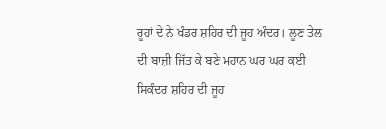ਰੂਹਾਂ ਦੇ ਨੇ ਖੰਡਰ ਸ਼ਹਿਰ ਦੀ ਜੂਹ ਅੰਦਰ। ਲੂਣ ਤੇਲ ਦੀ ਬਾਜ਼ੀ ਜਿੱਤ ਕੇ ਬਣੇ ਮਹਾਨ ਘਰ ਘਰ ਕਈ ਸਿਕੰਦਰ ਸ਼ਹਿਰ ਦੀ ਜੂਹ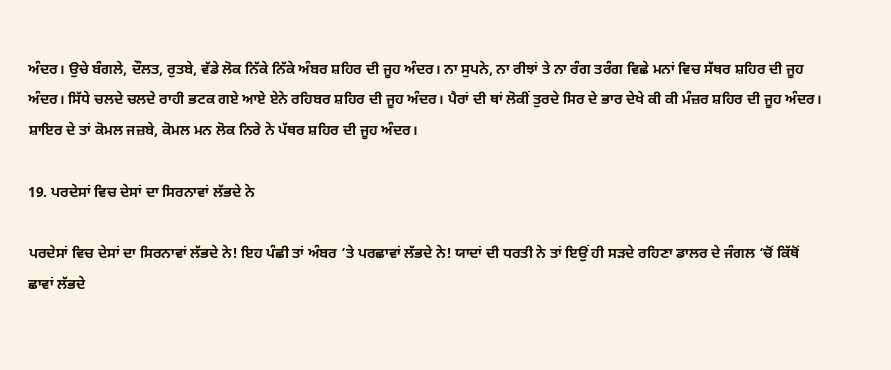ਅੰਦਰ। ਉਚੇ ਬੰਗਲੇ, ਦੌਲਤ, ਰੁਤਬੇ, ਵੱਡੇ ਲੋਕ ਨਿੱਕੇ ਨਿੱਕੇ ਅੰਬਰ ਸ਼ਹਿਰ ਦੀ ਜੂਹ ਅੰਦਰ। ਨਾ ਸੁਪਨੇ, ਨਾ ਰੀਝਾਂ ਤੇ ਨਾ ਰੰਗ ਤਰੰਗ ਵਿਛੇ ਮਨਾਂ ਵਿਚ ਸੱਥਰ ਸ਼ਹਿਰ ਦੀ ਜੂਹ ਅੰਦਰ। ਸਿੱਧੇ ਚਲਦੇ ਚਲਦੇ ਰਾਹੀ ਭਟਕ ਗਏ ਆਏ ਏਨੇ ਰਹਿਬਰ ਸ਼ਹਿਰ ਦੀ ਜੂਹ ਅੰਦਰ। ਪੈਰਾਂ ਦੀ ਥਾਂ ਲੋਕੀਂ ਤੁਰਦੇ ਸਿਰ ਦੇ ਭਾਰ ਦੇਖੇ ਕੀ ਕੀ ਮੰਜ਼ਰ ਸ਼ਹਿਰ ਦੀ ਜੂਹ ਅੰਦਰ। ਸ਼ਾਇਰ ਦੇ ਤਾਂ ਕੋਮਲ ਜਜ਼ਬੇ, ਕੋਮਲ ਮਨ ਲੋਕ ਨਿਰੇ ਨੇ ਪੱਥਰ ਸ਼ਹਿਰ ਦੀ ਜੂਹ ਅੰਦਰ।

19. ਪਰਦੇਸਾਂ ਵਿਚ ਦੇਸਾਂ ਦਾ ਸਿਰਨਾਵਾਂ ਲੱਭਦੇ ਨੇ

ਪਰਦੇਸਾਂ ਵਿਚ ਦੇਸਾਂ ਦਾ ਸਿਰਨਾਵਾਂ ਲੱਭਦੇ ਨੇ! ਇਹ ਪੰਛੀ ਤਾਂ ਅੰਬਰ ‘ਤੇ ਪਰਛਾਵਾਂ ਲੱਭਦੇ ਨੇ! ਯਾਦਾਂ ਦੀ ਧਰਤੀ ਨੇ ਤਾਂ ਇਉਂ ਹੀ ਸੜਦੇ ਰਹਿਣਾ ਡਾਲਰ ਦੇ ਜੰਗਲ ‘ਚੋਂ ਕਿੱਥੋਂ ਛਾਵਾਂ ਲੱਭਦੇ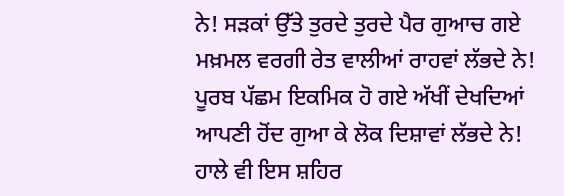ਨੇ! ਸੜਕਾਂ ਉੱਤੇ ਤੁਰਦੇ ਤੁਰਦੇ ਪੈਰ ਗੁਆਚ ਗਏ ਮਖ਼ਮਲ ਵਰਗੀ ਰੇਤ ਵਾਲੀਆਂ ਰਾਹਵਾਂ ਲੱਭਦੇ ਨੇ! ਪੂਰਬ ਪੱਛਮ ਇਕਮਿਕ ਹੋ ਗਏ ਅੱਖੀਂ ਦੇਖਦਿਆਂ ਆਪਣੀ ਹੋਂਦ ਗੁਆ ਕੇ ਲੋਕ ਦਿਸ਼ਾਵਾਂ ਲੱਭਦੇ ਨੇ! ਹਾਲੇ ਵੀ ਇਸ ਸ਼ਹਿਰ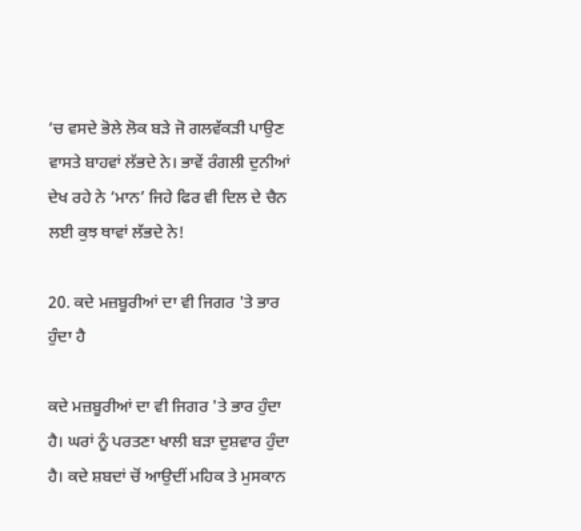‘ਚ ਵਸਦੇ ਭੋਲੇ ਲੋਕ ਬੜੇ ਜੋ ਗਲਵੱਕੜੀ ਪਾਉਣ ਵਾਸਤੇ ਬਾਹਵਾਂ ਲੱਭਦੇ ਨੇ। ਭਾਵੇਂ ਰੰਗਲੀ ਦੁਨੀਆਂ ਦੇਖ ਰਹੇ ਨੇ ‘ਮਾਨ’ ਜਿਹੇ ਫਿਰ ਵੀ ਦਿਲ ਦੇ ਚੈਨ ਲਈ ਕੁਝ ਥਾਵਾਂ ਲੱਭਦੇ ਨੇ!

20. ਕਦੇ ਮਜ਼ਬੂਰੀਆਂ ਦਾ ਵੀ ਜਿਗਰ 'ਤੇ ਭਾਰ ਹੁੰਦਾ ਹੈ

ਕਦੇ ਮਜ਼ਬੂਰੀਆਂ ਦਾ ਵੀ ਜਿਗਰ 'ਤੇ ਭਾਰ ਹੁੰਦਾ ਹੈ। ਘਰਾਂ ਨੂੰ ਪਰਤਣਾ ਖਾਲੀ ਬੜਾ ਦੁਸ਼ਵਾਰ ਹੁੰਦਾ ਹੈ। ਕਦੇ ਸ਼ਬਦਾਂ ਚੋਂ ਆਉਦੀਂ ਮਹਿਕ ਤੇ ਮੁਸਕਾਨ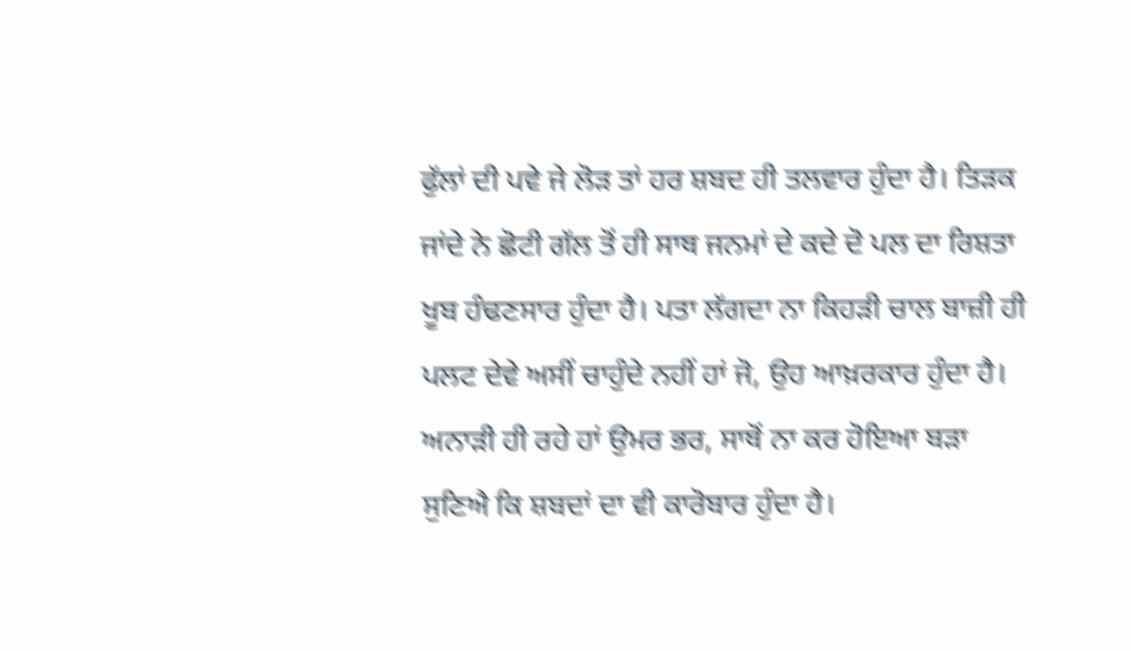ਫੁੱਲਾਂ ਦੀ ਪਵੇ ਜੇ ਲੋੜ ਤਾਂ ਹਰ ਸ਼ਬਦ ਹੀ ਤਲਵਾਰ ਹੁੰਦਾ ਹੈ। ਤਿੜਕ ਜਾਂਦੇ ਨੇ ਛੋਟੀ ਗੱਲ ਤੋਂ ਹੀ ਸਾਥ ਜਨਮਾਂ ਦੇ ਕਦੇ ਦੋ ਪਲ ਦਾ ਰਿਸ਼ਤਾ ਖੂਬ ਹੰਢਣਸਾਰ ਹੁੰਦਾ ਹੈ। ਪਤਾ ਲੱਗਦਾ ਨਾ ਕਿਹੜੀ ਚਾਲ ਬਾਜ਼ੀ ਹੀ ਪਲਟ ਦੇਵੇ ਅਸੀਂ ਚਾਹੁੰਦੇ ਨਹੀਂ ਹਾਂ ਜੋ, ਉਹ ਆਖ਼ਰਕਾਰ ਹੁੰਦਾ ਹੈ। ਅਨਾੜੀ ਹੀ ਰਹੇ ਹਾਂ ਉਮਰ ਭਰ, ਸਾਥੋਂ ਨਾ ਕਰ ਹੋਇਆ ਬੜਾ ਸੁਣਿਐ ਕਿ ਸ਼ਬਦਾਂ ਦਾ ਵੀ ਕਾਰੋਬਾਰ ਹੁੰਦਾ ਹੈ।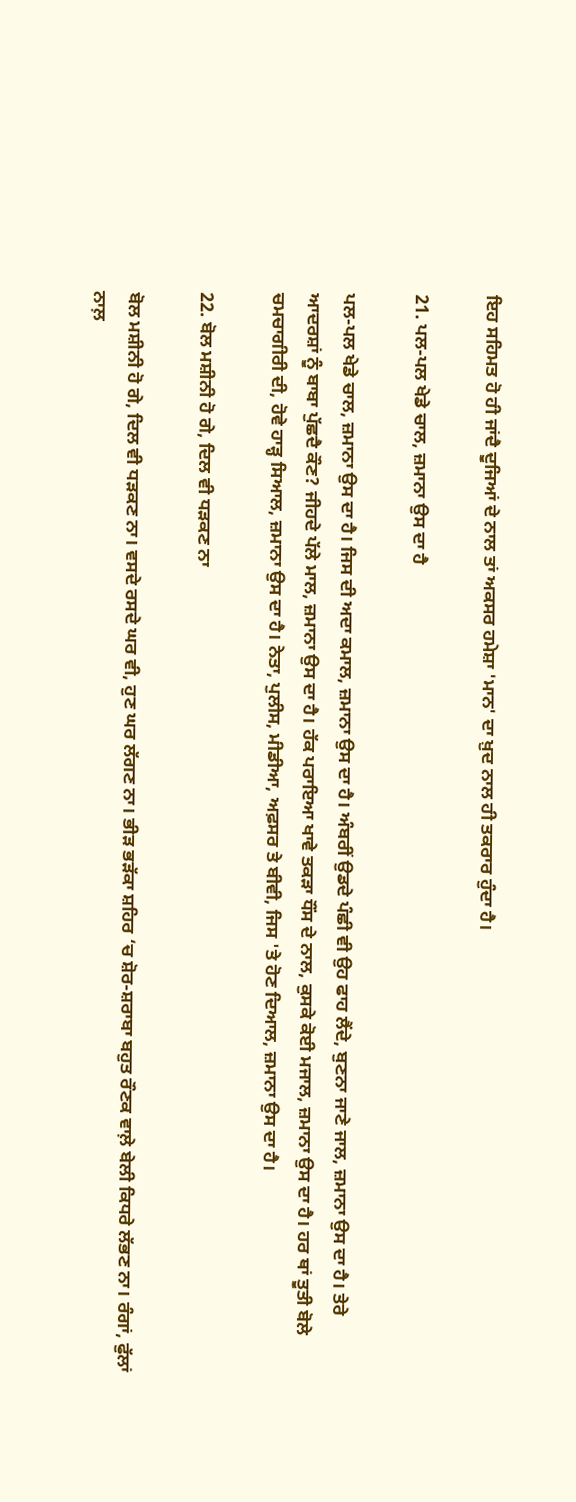ਇਹ ਸਹਿਮਤ ਹੋ ਹੀ ਜਾਂਦੈ ਦੂਜਿਆਂ ਦੇ ਨਾਲ ਤਾਂ ਅਕਸਰ ਹਮੇਸ਼ਾ 'ਮਾਨ' ਦਾ ਖ਼ੁਦ ਨਾਲ ਹੀ ਤਕਰਾਰ ਹੁੰਦਾ ਹੈ।

21. ਪਲ-ਪਲ ਖੇਡੇ ਚਾਲ, ਜ਼ਮਾਨਾ ਉਸ ਦਾ ਹੈ

ਪਲ-ਪਲ ਖੇਡੇ ਚਾਲ, ਜ਼ਮਾਨਾ ਉਸ ਦਾ ਹੈ। ਜਿਸ ਦੀ ਅਦਾ ਕਮਾਲ, ਜ਼ਮਾਨਾ ਉਸ ਦਾ ਹੈ। ਅੰਬਰੀਂ ਉਡਦੇ ਪੰਛੀ ਵੀ ਉਹ ਫਾਹ ਲੈਂਦੇ, ਬੁਣਨਾ ਜਾਣੇ ਜਾਲ, ਜ਼ਮਾਨਾ ਉਸ ਦਾ ਹੈ। ਤੇਰੇ ਆਦਰਸ਼ਾਂ ਨੂੰ ਬਾਬਾ ਪੁੱਛਦੈ ਕੌਣ? ਜੀਹਦੇ ਪੱਲੇ ਮਾਲ, ਜ਼ਮਾਨਾ ਉਸ ਦਾ ਹੈ। ਹੱਕ ਪਰਾਇਆ ਖਾਵੇ ਤਕੜਾ ਧੌਂਸ ਦੇ ਨਾਲ, ਕੁਸਕੇ ਕੋਈ ਮਜਾਲ, ਜ਼ਮਾਨਾ ਉਸ ਦਾ ਹੈ। ਹਰ ਥਾਂ ਤੂਤੀ ਬੋਲੇ ਚਮਚਾਗੀਰੀ ਦੀ, ਹੋਵੇ ਹਾੜ੍ਹ ਸਿਆਲ, ਜ਼ਮਾਨਾ ਉਸ ਦਾ ਹੈ। ਨੇਤਾ, ਪੁਲੀਸ, ਮੀਡੀਆ, ਅਫ਼ਸਰ ਤੇ ਬੀਵੀ, ਜਿਸ 'ਤੇ ਹੋਣ ਦਿਆਲ, ਜ਼ਮਾਨਾ ਉਸ ਦਾ ਹੈ।

22. ਬੋਲ ਮਸ਼ੀਨੀ ਹੋ ਗੇ, ਦਿਲ ਵੀ ਧੜਕਣ ਨਾ

ਬੋਲ ਮਸ਼ੀਨੀ ਹੋ ਗੇ, ਦਿਲ ਵੀ ਧੜਕਣ ਨਾ। ਵਸਦੇ ਰਸਦੇ ਘਰ ਵੀ, ਹੁਣ ਘਰ ਲੱਗਣ ਨਾ। ਭੀੜ ਭੜੱਕਾ ਸ਼ਹਿਰ ‘ਚ ਸ਼ੋਰ-ਸ਼ਰਾਬਾ ਬਹੁਤ ਰੌਣਕ ਵਾਲ਼ੇ ਬੇਲੀ ਕਿਧਰੇ ਲੱਭਣ ਨਾ। ਰੰਗਾਂ, ਫੁੱਲਾਂ ਨਾਲ਼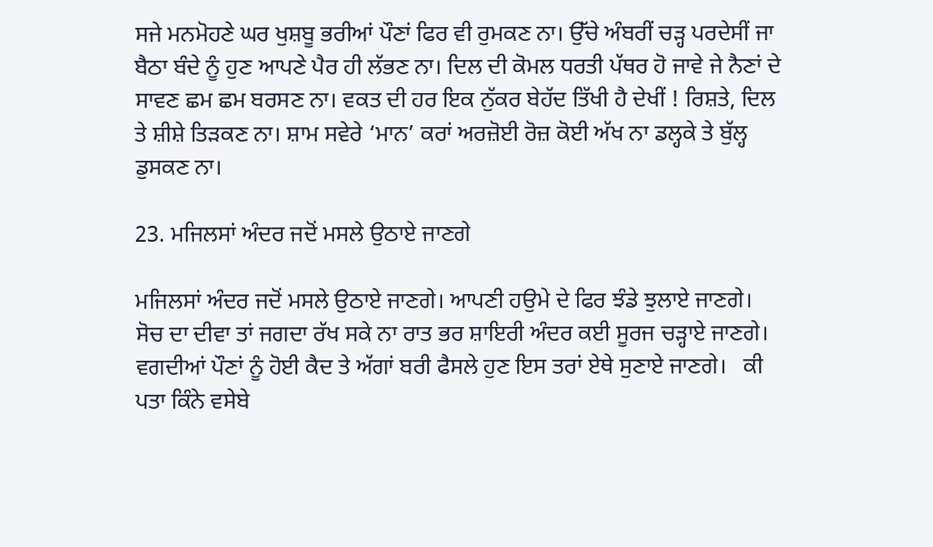ਸਜੇ ਮਨਮੋਹਣੇ ਘਰ ਖੁਸ਼ਬੂ ਭਰੀਆਂ ਪੌਣਾਂ ਫਿਰ ਵੀ ਰੁਮਕਣ ਨਾ। ਉੱਚੇ ਅੰਬਰੀਂ ਚੜ੍ਹ ਪਰਦੇਸੀਂ ਜਾ ਬੈਠਾ ਬੰਦੇ ਨੂੰ ਹੁਣ ਆਪਣੇ ਪੈਰ ਹੀ ਲੱਭਣ ਨਾ। ਦਿਲ ਦੀ ਕੋਮਲ ਧਰਤੀ ਪੱਥਰ ਹੋ ਜਾਵੇ ਜੇ ਨੈਣਾਂ ਦੇ ਸਾਵਣ ਛਮ ਛਮ ਬਰਸਣ ਨਾ। ਵਕਤ ਦੀ ਹਰ ਇਕ ਨੁੱਕਰ ਬੇਹੱਦ ਤਿੱਖੀ ਹੈ ਦੇਖੀਂ ! ਰਿਸ਼ਤੇ, ਦਿਲ ਤੇ ਸ਼ੀਸ਼ੇ ਤਿੜਕਣ ਨਾ। ਸ਼ਾਮ ਸਵੇਰੇ ‘ਮਾਨ’ ਕਰਾਂ ਅਰਜ਼ੋਈ ਰੋਜ਼ ਕੋਈ ਅੱਖ ਨਾ ਡਲ੍ਹਕੇ ਤੇ ਬੁੱਲ੍ਹ ਡੁਸਕਣ ਨਾ।

23. ਮਜਿਲਸਾਂ ਅੰਦਰ ਜਦੋਂ ਮਸਲੇ ਉਠਾਏ ਜਾਣਗੇ

ਮਜਿਲਸਾਂ ਅੰਦਰ ਜਦੋਂ ਮਸਲੇ ਉਠਾਏ ਜਾਣਗੇ। ਆਪਣੀ ਹਉਮੇ ਦੇ ਫਿਰ ਝੰਡੇ ਝੁਲਾਏ ਜਾਣਗੇ।   ਸੋਚ ਦਾ ਦੀਵਾ ਤਾਂ ਜਗਦਾ ਰੱਖ ਸਕੇ ਨਾ ਰਾਤ ਭਰ ਸ਼ਾਇਰੀ ਅੰਦਰ ਕਈ ਸੂਰਜ ਚੜ੍ਹਾਏ ਜਾਣਗੇ।   ਵਗਦੀਆਂ ਪੌਣਾਂ ਨੂੰ ਹੋਈ ਕੈਦ ਤੇ ਅੱਗਾਂ ਬਰੀ ਫੈਸਲੇ ਹੁਣ ਇਸ ਤਰਾਂ ਏਥੇ ਸੁਣਾਏ ਜਾਣਗੇ।   ਕੀ ਪਤਾ ਕਿੰਨੇ ਵਸੇਬੇ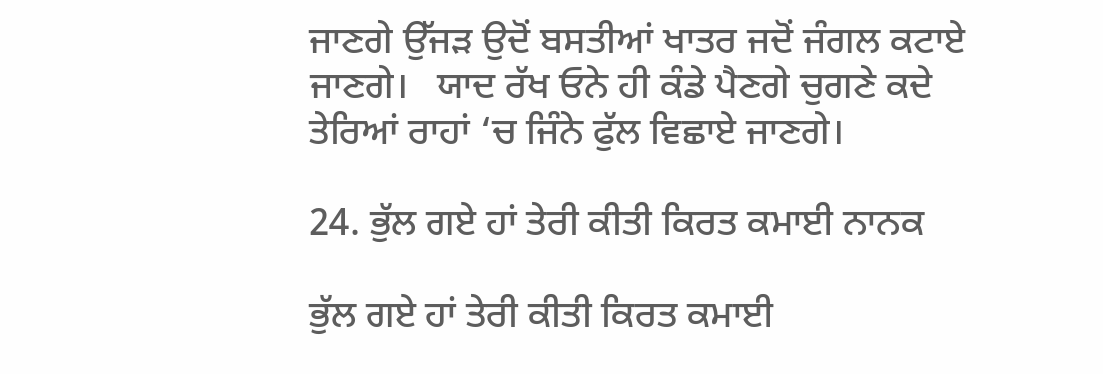ਜਾਣਗੇ ਉੱਜੜ ਉਦੋਂ ਬਸਤੀਆਂ ਖਾਤਰ ਜਦੋਂ ਜੰਗਲ ਕਟਾਏ ਜਾਣਗੇ।   ਯਾਦ ਰੱਖ ਓਨੇ ਹੀ ਕੰਡੇ ਪੈਣਗੇ ਚੁਗਣੇ ਕਦੇ ਤੇਰਿਆਂ ਰਾਹਾਂ ‘ਚ ਜਿੰਨੇ ਫੁੱਲ ਵਿਛਾਏ ਜਾਣਗੇ।

24. ਭੁੱਲ ਗਏ ਹਾਂ ਤੇਰੀ ਕੀਤੀ ਕਿਰਤ ਕਮਾਈ ਨਾਨਕ

ਭੁੱਲ ਗਏ ਹਾਂ ਤੇਰੀ ਕੀਤੀ ਕਿਰਤ ਕਮਾਈ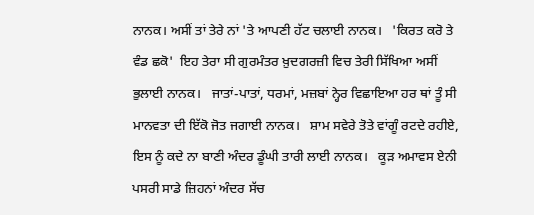ਨਾਨਕ। ਅਸੀਂ ਤਾਂ ਤੇਰੇ ਨਾਂ 'ਤੇ ਆਪਣੀ ਹੱਟ ਚਲਾਈ ਨਾਨਕ।   'ਕਿਰਤ ਕਰੋ ਤੇ ਵੰਡ ਛਕੋ'  ਇਹ ਤੇਰਾ ਸੀ ਗੁਰਮੰਤਰ ਖ਼ੁਦਗਰਜ਼ੀ ਵਿਚ ਤੇਰੀ ਸਿੱਖਿਆ ਅਸੀਂ ਭੁਲਾਈ ਨਾਨਕ।   ਜਾਤਾਂ-ਪਾਤਾਂ, ਧਰਮਾਂ, ਮਜ਼ਬਾਂ ਨ੍ਹੇਰ ਵਿਛਾਇਆ ਹਰ ਥਾਂ ਤੂੰ ਸੀ ਮਾਨਵਤਾ ਦੀ ਇੱਕੋ ਜੋਤ ਜਗਾਈ ਨਾਨਕ।   ਸ਼ਾਮ ਸਵੇਰੇ ਤੋਤੇ ਵਾਂਗੂੰ ਰਟਦੇ ਰਹੀਏ, ਇਸ ਨੂੰ ਕਦੇ ਨਾ ਬਾਣੀ ਅੰਦਰ ਡੂੰਘੀ ਤਾਰੀ ਲਾਈ ਨਾਨਕ।   ਕੂੜ ਅਮਾਵਸ ਏਨੀ ਪਸਰੀ ਸਾਡੇ ਜ਼ਿਹਨਾਂ ਅੰਦਰ ਸੱਚ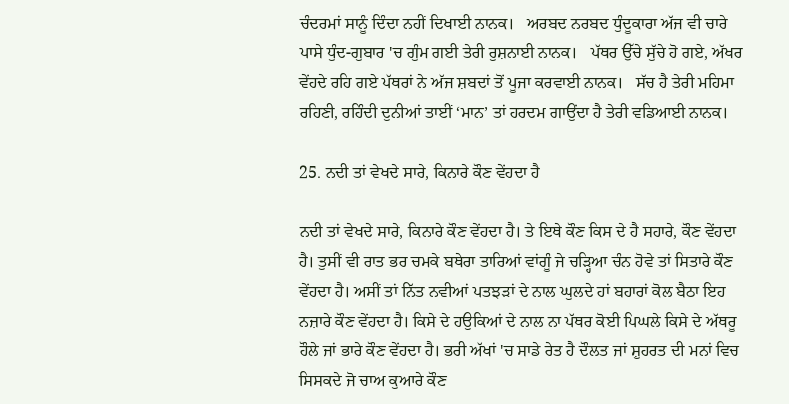ਚੰਦਰਮਾਂ ਸਾਨੂੰ ਦਿੰਦਾ ਨਹੀਂ ਦਿਖਾਈ ਨਾਨਕ।   ਅਰਬਦ ਨਰਬਦ ਧੁੰਦੂਕਾਰਾ ਅੱਜ ਵੀ ਚਾਰੇ ਪਾਸੇ ਧੁੰਦ-ਗੁਬਾਰ 'ਚ ਗੁੰਮ ਗਈ ਤੇਰੀ ਰੁਸ਼ਨਾਈ ਨਾਨਕ।   ਪੱਥਰ ਉੱਚੇ ਸੁੱਚੇ ਹੋ ਗਏ, ਅੱਖਰ ਵੇਂਹਦੇ ਰਹਿ ਗਏ ਪੱਥਰਾਂ ਨੇ ਅੱਜ ਸ਼ਬਦਾਂ ਤੋਂ ਪੂਜਾ ਕਰਵਾਈ ਨਾਨਕ।   ਸੱਚ ਹੈ ਤੇਰੀ ਮਹਿਮਾ ਰਹਿਣੀ, ਰਹਿੰਦੀ ਦੁਨੀਆਂ ਤਾਈਂ ‘ਮਾਨ’ ਤਾਂ ਹਰਦਮ ਗਾਉਂਦਾ ਹੈ ਤੇਰੀ ਵਡਿਆਈ ਨਾਨਕ।

25. ਨਦੀ ਤਾਂ ਵੇਖਦੇ ਸਾਰੇ, ਕਿਨਾਰੇ ਕੌਣ ਵੇਂਹਦਾ ਹੈ

ਨਦੀ ਤਾਂ ਵੇਖਦੇ ਸਾਰੇ, ਕਿਨਾਰੇ ਕੌਣ ਵੇਂਹਦਾ ਹੈ। ਤੇ ਇਥੇ ਕੌਣ ਕਿਸ ਦੇ ਹੈ ਸਹਾਰੇ, ਕੌਣ ਵੇਂਹਦਾ ਹੈ। ਤੁਸੀਂ ਵੀ ਰਾਤ ਭਰ ਚਮਕੇ ਬਥੇਰਾ ਤਾਰਿਆਂ ਵਾਂਗੂੰ ਜੇ ਚੜ੍ਹਿਆ ਚੰਨ ਹੋਵੇ ਤਾਂ ਸਿਤਾਰੇ ਕੌਣ ਵੇਂਹਦਾ ਹੈ। ਅਸੀਂ ਤਾਂ ਨਿੱਤ ਨਵੀਆਂ ਪਤਝੜਾਂ ਦੇ ਨਾਲ ਘੁਲਦੇ ਹਾਂ ਬਹਾਰਾਂ ਕੋਲ ਬੈਠਾ ਇਹ ਨਜ਼ਾਰੇ ਕੌਣ ਵੇਂਹਦਾ ਹੈ। ਕਿਸੇ ਦੇ ਹਉਕਿਆਂ ਦੇ ਨਾਲ ਨਾ ਪੱਥਰ ਕੋਈ ਪਿਘਲੇ ਕਿਸੇ ਦੇ ਅੱਥਰੂ ਹੌਲੇ ਜਾਂ ਭਾਰੇ ਕੌਣ ਵੇਂਹਦਾ ਹੈ। ਭਰੀ ਅੱਖਾਂ 'ਚ ਸਾਡੇ ਰੇਤ ਹੈ ਦੌਲਤ ਜਾਂ ਸ਼ੁਹਰਤ ਦੀ ਮਨਾਂ ਵਿਚ ਸਿਸਕਦੇ ਜੋ ਚਾਅ ਕੁਆਰੇ ਕੌਣ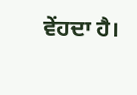ਵੇਂਹਦਾ ਹੈ।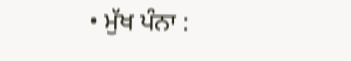• ਮੁੱਖ ਪੰਨਾ :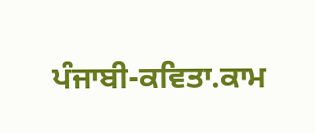ਪੰਜਾਬੀ-ਕਵਿਤਾ.ਕਾਮ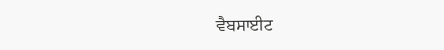ਵੈਬਸਾਈਟ